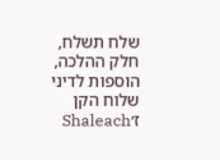שלח תשלח, חלק ההלכה, הוספות לדיני שלוח הקן ז׳Shaleach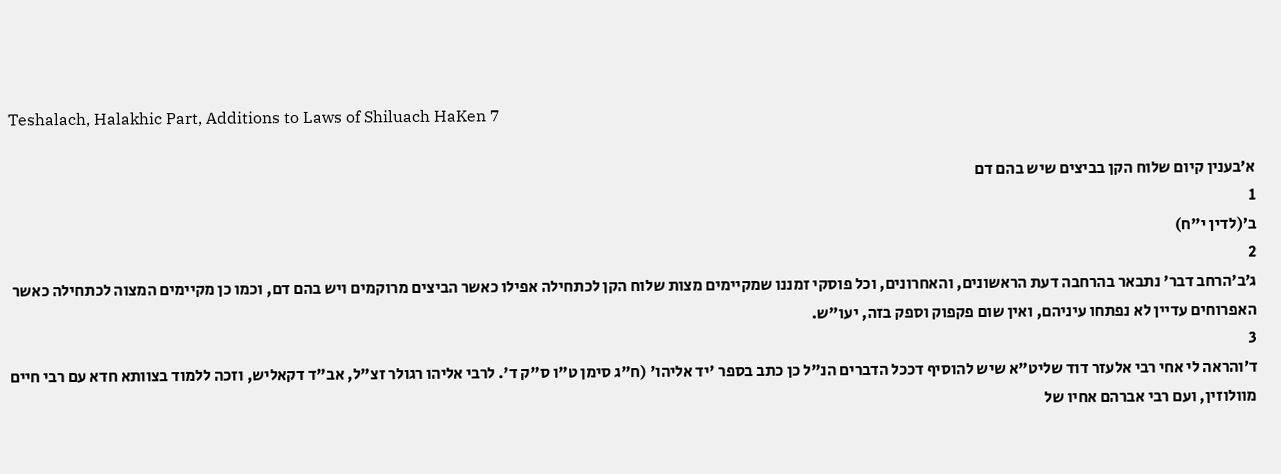Teshalach, Halakhic Part, Additions to Laws of Shiluach HaKen 7

א׳בענין קיום שלוח הקן בביצים שיש בהם דם
1
ב׳(לדין י"ח)
2
ג׳ב'הרחב דבר' נתבאר בהרחבה דעת הראשונים, והאחרונים, וכל פוסקי זמננו שמקיימים מצות שלוח הקן לכתחילה אפילו כאשר הביצים מרוקמים ויש בהם דם, וכמו כן מקיימים המצוה לכתחילה כאשר האפרוחים עדיין לא נפתחו עיניהם, ואין שום פקפוק וספק בזה, יעו"ש.
3
ד׳והראה לי אחי רבי אלעזר דוד שליט"א שיש להוסיף דככל הדברים הנ"ל כן כתב בספר 'יד אליהו' (ח"ג סימן ט"ו ס"ק ד'. לרבי אליהו רגולר זצ"ל, אב"ד דקאליש, וזכה ללמוד בצוותא חדא עם רבי חיים מוולוזין, ועם רבי אברהם אחיו של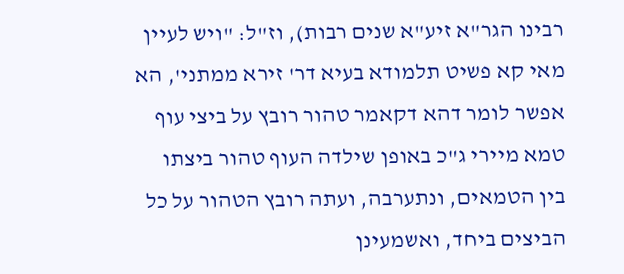רבינו הגר"א זיע"א שנים רבות), וז"ל: "ויש לעיין מאי קא פשיט תלמודא בעיא דר' זירא ממתני', הא אפשר לומר דהא דקאמר טהור רובץ על ביצי עוף טמא מיירי ג"כ באופן שילדה העוף טהור ביצתו בין הטמאים, ונתערבה, ועתה רובץ הטהור על כל הביצים ביחד, ואשמעינן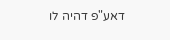דאע"פ דהיה לו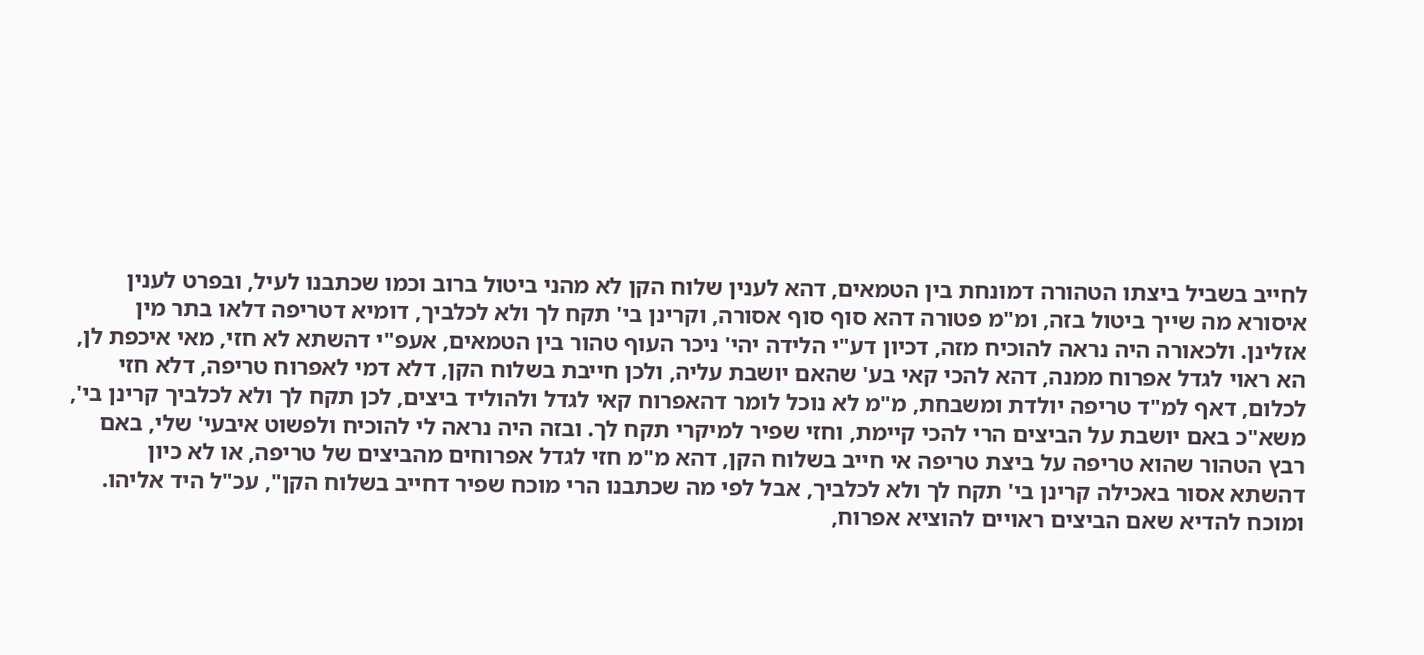לחייב בשביל ביצתו הטהורה דמונחת בין הטמאים, דהא לענין שלוח הקן לא מהני ביטול ברוב וכמו שכתבנו לעיל, ובפרט לענין איסורא מה שייך ביטול בזה, ומ"מ פטורה דהא סוף סוף אסורה, וקרינן בי' תקח לך ולא לכלביך, דומיא דטריפה דלאו בתר מין אזלינן. ולכאורה היה נראה להוכיח מזה, דכיון דע"י הלידה יהי' ניכר העוף טהור בין הטמאים, אעפ"י דהשתא לא חזי, מאי איכפת לן, הא ראוי לגדל אפרוח ממנה, דהא להכי קאי בע' שהאם יושבת עליה, ולכן חייבת בשלוח הקן, דלא דמי לאפרוח טריפה, דלא חזי לכלום, דאף למ"ד טריפה יולדת ומשבחת, מ"מ לא נוכל לומר דהאפרוח קאי לגדל ולהוליד ביצים, לכן תקח לך ולא לכלביך קרינן בי', משא"כ באם יושבת על הביצים הרי להכי קיימת, וחזי שפיר למיקרי תקח לך. ובזה היה נראה לי להוכיח ולפשוט איבעי' שלי, באם רבץ הטהור שהוא טריפה על ביצת טריפה אי חייב בשלוח הקן, דהא מ"מ חזי לגדל אפרוחים מהביצים של טריפה, או לא כיון דהשתא אסור באכילה קרינן בי' תקח לך ולא לכלביך, אבל לפי מה שכתבנו הרי מוכח שפיר דחייב בשלוח הקן", עכ"ל היד אליהו. ומוכח להדיא שאם הביצים ראויים להוציא אפרוח,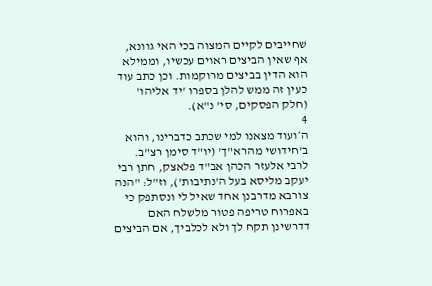שחייבים לקיים המצוה בכי האי גוונא, אף שאין הביצים ראוים עכשיו, וממילא הוא הדין בביצים מרוקמות. וכן כתב עוד כעין זה ממש להלן בספרו 'יד אליהו' (חלק הפסקים, סי' נ"א).
4
ה׳ועוד מצאנו למי שכתב כדברינו, והוא ב'חידושי מהרא"ך' (יו"ד סימן רצ"ב. לרבי אלעזר הכהן אב"ד פלאצק, חתן רבי יעקב מליסא בעל ה'נתיבות'), וז"ל: "הנה צורבא מדרבנן אחד שאיל לי ונסתפק כי באפרוח טריפה פטור מלשלח האם דדרשינן תקח לך ולא לכלביך, אם הביצים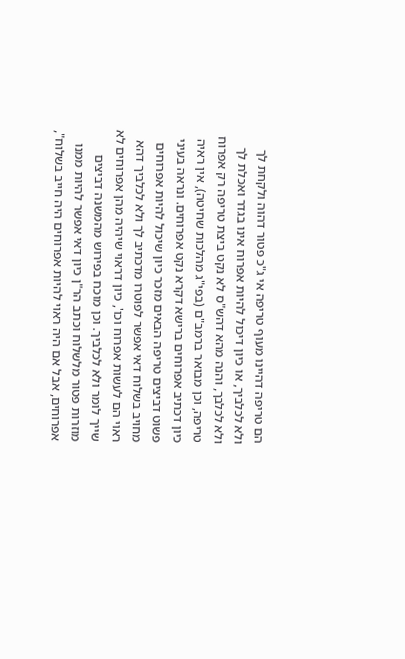הם טריפה דהיינו מעוף טריפה אי ג"כ פטור דהוה ולקחת לך ולא לכלביך, או כיון דיכול להיות אפרוח אינו בגדר ואכלת לך ולא לכלבך, והנה מהא דהש"ס לא נקט ביצת טריפה רק אפרוח טריפה, וכן מבואר ברמב"ם (בפי"ג מהלכות שחיטה), אין ראיה כיון דכתיב אפרוחים ברישא דקרא נקט אפרוחים. ונראה בעיני פשוט דביצים טריפה הבאים מזכר כיון שיכול להיות אפרוחים מחויב בשלוח דאי אפשר לפוטרו מדכתיב לך ולא לכלביך דהא ראוי הם לעשות אפרוח וכו', כיון דראוי שיהיה מהן אפרוחים לא שייך לומר ולא לכלביך. וכן מוכח בפירוש מהמשנה דביצים מוזרות פטור מלשלוח וכתב הר"ן כיון דאי אפשר להיות ממנו אפרוחים, אבל אם היה ראוי להיות אפרוחים היה חייב בשלוח",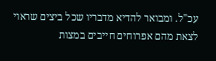עכ"ל. ומבואר להדיא מדבריו שכל ביצים שראוי לצאת מהם אפרוחים חייבים במצות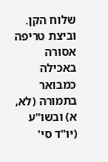שלוח הקן. וביצת טריפה אסורה באכילה כמבואר בתמורה (לא, א) ובשו"ע (יו"ד סי'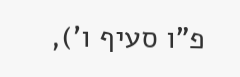פ"ו סעיף ו'),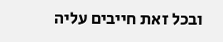ובכל זאת חייבים עליה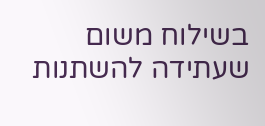בשילוח משום שעתידה להשתנות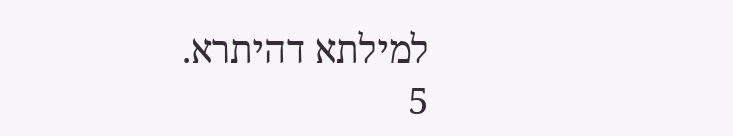למילתא דהיתרא.
5